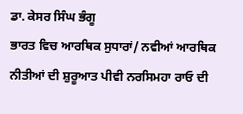ਡਾ. ਕੇਸਰ ਸਿੰਘ ਭੰਗੂ
ਭਾਰਤ ਵਿਚ ਆਰਥਿਕ ਸੁਧਾਰਾਂ/ ਨਵੀਆਂ ਆਰਥਿਕ ਨੀਤੀਆਂ ਦੀ ਸ਼ੁਰੂਆਤ ਪੀਵੀ ਨਰਸਿਮਹਾ ਰਾਓ ਦੀ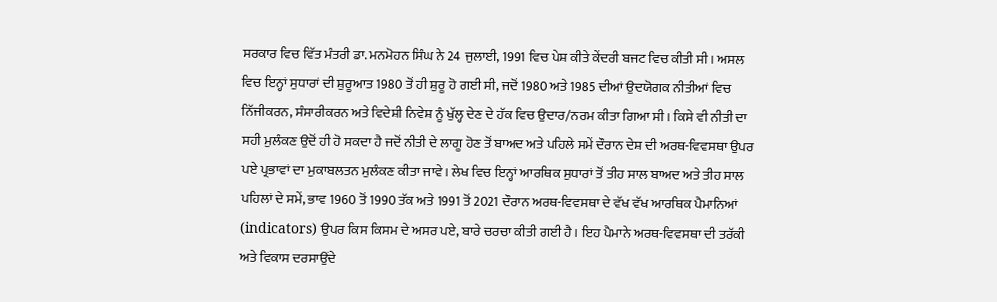ਸਰਕਾਰ ਵਿਚ ਵਿੱਤ ਮੰਤਰੀ ਡਾ. ਮਨਮੋਹਨ ਸਿੰਘ ਨੇ 24 ਜੁਲਾਈ, 1991 ਵਿਚ ਪੇਸ਼ ਕੀਤੇ ਕੇਂਦਰੀ ਬਜਟ ਵਿਚ ਕੀਤੀ ਸੀ। ਅਸਲ ਵਿਚ ਇਨ੍ਹਾਂ ਸੁਧਾਰਾਂ ਦੀ ਸ਼ੁਰੂਆਤ 1980 ਤੋਂ ਹੀ ਸ਼ੁਰੂ ਹੋ ਗਈ ਸੀ, ਜਦੋਂ 1980 ਅਤੇ 1985 ਦੀਆਂ ਉਦਯੋਗਕ ਨੀਤੀਆਂ ਵਿਚ ਨਿੱਜੀਕਰਨ, ਸੰਸਾਰੀਕਰਨ ਅਤੇ ਵਿਦੇਸ਼ੀ ਨਿਵੇਸ਼ ਨੂੰ ਖੁੱਲ੍ਹ ਦੇਣ ਦੇ ਹੱਕ ਵਿਚ ਉਦਾਰ/ਨਰਮ ਕੀਤਾ ਗਿਆ ਸੀ। ਕਿਸੇ ਵੀ ਨੀਤੀ ਦਾ ਸਹੀ ਮੁਲੰਕਣ ਉਦੋਂ ਹੀ ਹੋ ਸਕਦਾ ਹੈ ਜਦੋਂ ਨੀਤੀ ਦੇ ਲਾਗੂ ਹੋਣ ਤੋਂ ਬਾਅਦ ਅਤੇ ਪਹਿਲੇ ਸਮੇਂ ਦੌਰਾਨ ਦੇਸ਼ ਦੀ ਅਰਥ-ਵਿਵਸਥਾ ਉਪਰ ਪਏ ਪ੍ਰਭਾਵਾਂ ਦਾ ਮੁਕਾਬਲਤਨ ਮੁਲੰਕਣ ਕੀਤਾ ਜਾਵੇ। ਲੇਖ ਵਿਚ ਇਨ੍ਹਾਂ ਆਰਥਿਕ ਸੁਧਾਰਾਂ ਤੋਂ ਤੀਹ ਸਾਲ ਬਾਅਦ ਅਤੇ ਤੀਹ ਸਾਲ ਪਹਿਲਾਂ ਦੇ ਸਮੇਂ, ਭਾਵ 1960 ਤੋਂ 1990 ਤੱਕ ਅਤੇ 1991 ਤੋਂ 2021 ਦੌਰਾਨ ਅਰਥ-ਵਿਵਸਥਾ ਦੇ ਵੱਖ ਵੱਖ ਆਰਥਿਕ ਪੈਮਾਨਿਆਂ (indicators) ਉਪਰ ਕਿਸ ਕਿਸਮ ਦੇ ਅਸਰ ਪਏ, ਬਾਰੇ ਚਰਚਾ ਕੀਤੀ ਗਈ ਹੈ। ਇਹ ਪੈਮਾਨੇ ਅਰਥ-ਵਿਵਸਥਾ ਦੀ ਤਰੱਕੀ ਅਤੇ ਵਿਕਾਸ ਦਰਸਾਉਂਦੇ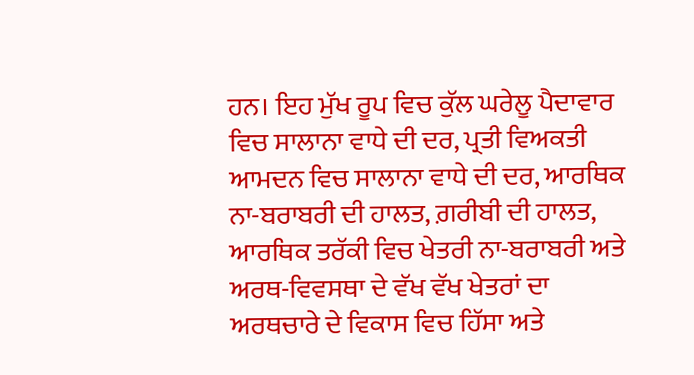ਹਨ। ਇਹ ਮੁੱਖ ਰੂਪ ਵਿਚ ਕੁੱਲ ਘਰੇਲੂ ਪੈਦਾਵਾਰ ਵਿਚ ਸਾਲਾਨਾ ਵਾਧੇ ਦੀ ਦਰ, ਪ੍ਰਤੀ ਵਿਅਕਤੀ ਆਮਦਨ ਵਿਚ ਸਾਲਾਨਾ ਵਾਧੇ ਦੀ ਦਰ, ਆਰਥਿਕ ਨਾ-ਬਰਾਬਰੀ ਦੀ ਹਾਲਤ, ਗ਼ਰੀਬੀ ਦੀ ਹਾਲਤ, ਆਰਥਿਕ ਤਰੱਕੀ ਵਿਚ ਖੇਤਰੀ ਨਾ-ਬਰਾਬਰੀ ਅਤੇ ਅਰਥ-ਵਿਵਸਥਾ ਦੇ ਵੱਖ ਵੱਖ ਖੇਤਰਾਂ ਦਾ ਅਰਥਚਾਰੇ ਦੇ ਵਿਕਾਸ ਵਿਚ ਹਿੱਸਾ ਅਤੇ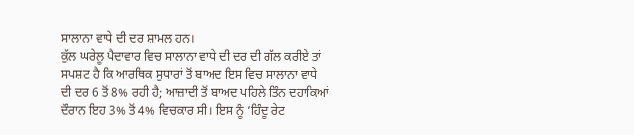ਸਾਲਾਨਾ ਵਾਧੇ ਦੀ ਦਰ ਸ਼ਾਮਲ ਹਨ।
ਕੁੱਲ ਘਰੇਲੂ ਪੈਦਾਵਾਰ ਵਿਚ ਸਾਲਾਨਾ ਵਾਧੇ ਦੀ ਦਰ ਦੀ ਗੱਲ ਕਰੀਏ ਤਾਂ ਸਪਸ਼ਟ ਹੈ ਕਿ ਆਰਥਿਕ ਸੁਧਾਰਾਂ ਤੋਂ ਬਾਅਦ ਇਸ ਵਿਚ ਸਾਲਾਨਾ ਵਾਧੇ ਦੀ ਦਰ 6 ਤੋਂ 8% ਰਹੀ ਹੈ; ਆਜ਼ਾਦੀ ਤੋਂ ਬਾਅਦ ਪਹਿਲੇ ਤਿੰਨ ਦਹਾਕਿਆਂ ਦੌਰਾਨ ਇਹ 3% ਤੋਂ 4% ਵਿਚਕਾਰ ਸੀ। ਇਸ ਨੂੰ ‘ਹਿੰਦੂ ਰੇਟ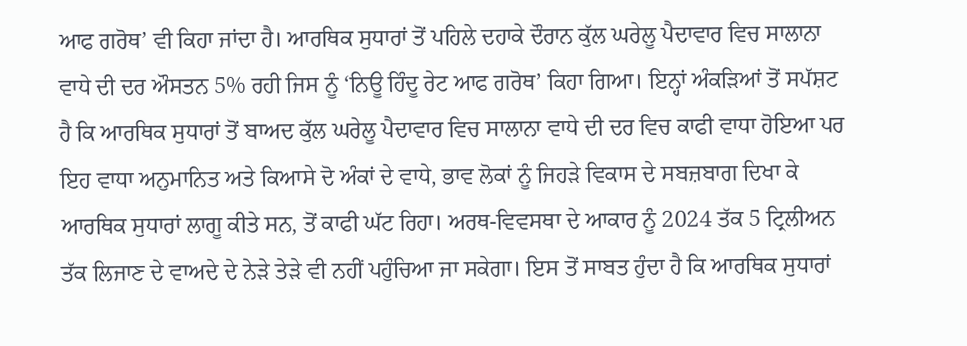ਆਫ ਗਰੋਥ’ ਵੀ ਕਿਹਾ ਜਾਂਦਾ ਹੈ। ਆਰਥਿਕ ਸੁਧਾਰਾਂ ਤੋਂ ਪਹਿਲੇ ਦਹਾਕੇ ਦੌਰਾਨ ਕੁੱਲ ਘਰੇਲੂ ਪੈਦਾਵਾਰ ਵਿਚ ਸਾਲਾਨਾ ਵਾਧੇ ਦੀ ਦਰ ਔਸਤਨ 5% ਰਹੀ ਜਿਸ ਨੂੰ ‘ਨਿਊ ਹਿੰਦੂ ਰੇਟ ਆਫ ਗਰੋਥ’ ਕਿਹਾ ਗਿਆ। ਇਨ੍ਹਾਂ ਅੰਕੜਿਆਂ ਤੋਂ ਸਪੱਸ਼ਟ ਹੈ ਕਿ ਆਰਥਿਕ ਸੁਧਾਰਾਂ ਤੋਂ ਬਾਅਦ ਕੁੱਲ ਘਰੇਲੂ ਪੈਦਾਵਾਰ ਵਿਚ ਸਾਲਾਨਾ ਵਾਧੇ ਦੀ ਦਰ ਵਿਚ ਕਾਫੀ ਵਾਧਾ ਹੋਇਆ ਪਰ ਇਹ ਵਾਧਾ ਅਨੁਮਾਨਿਤ ਅਤੇ ਕਿਆਸੇ ਦੋ ਅੰਕਾਂ ਦੇ ਵਾਧੇ, ਭਾਵ ਲੋਕਾਂ ਨੂੰ ਜਿਹੜੇ ਵਿਕਾਸ ਦੇ ਸਬਜ਼ਬਾਗ ਦਿਖਾ ਕੇ ਆਰਥਿਕ ਸੁਧਾਰਾਂ ਲਾਗੂ ਕੀਤੇ ਸਨ, ਤੋਂ ਕਾਫੀ ਘੱਟ ਰਿਹਾ। ਅਰਥ-ਵਿਵਸਥਾ ਦੇ ਆਕਾਰ ਨੂੰ 2024 ਤੱਕ 5 ਟ੍ਰਿਲੀਅਨ ਤੱਕ ਲਿਜਾਣ ਦੇ ਵਾਅਦੇ ਦੇ ਨੇੜੇ ਤੇੜੇ ਵੀ ਨਹੀਂ ਪਹੁੰਚਿਆ ਜਾ ਸਕੇਗਾ। ਇਸ ਤੋਂ ਸਾਬਤ ਹੁੰਦਾ ਹੈ ਕਿ ਆਰਥਿਕ ਸੁਧਾਰਾਂ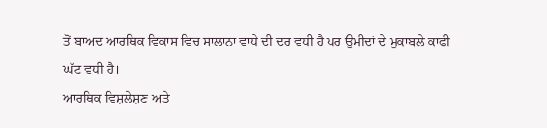ਤੋਂ ਬਾਅਦ ਆਰਥਿਕ ਵਿਕਾਸ ਵਿਚ ਸਾਲਾਨਾ ਵਾਧੇ ਦੀ ਦਰ ਵਧੀ ਹੈ ਪਰ ਉਮੀਦਾਂ ਦੇ ਮੁਕਾਬਲੇ ਕਾਫੀ ਘੱਟ ਵਧੀ ਹੈ।
ਆਰਥਿਕ ਵਿਸ਼ਲੇਸ਼ਣ ਅਤੇ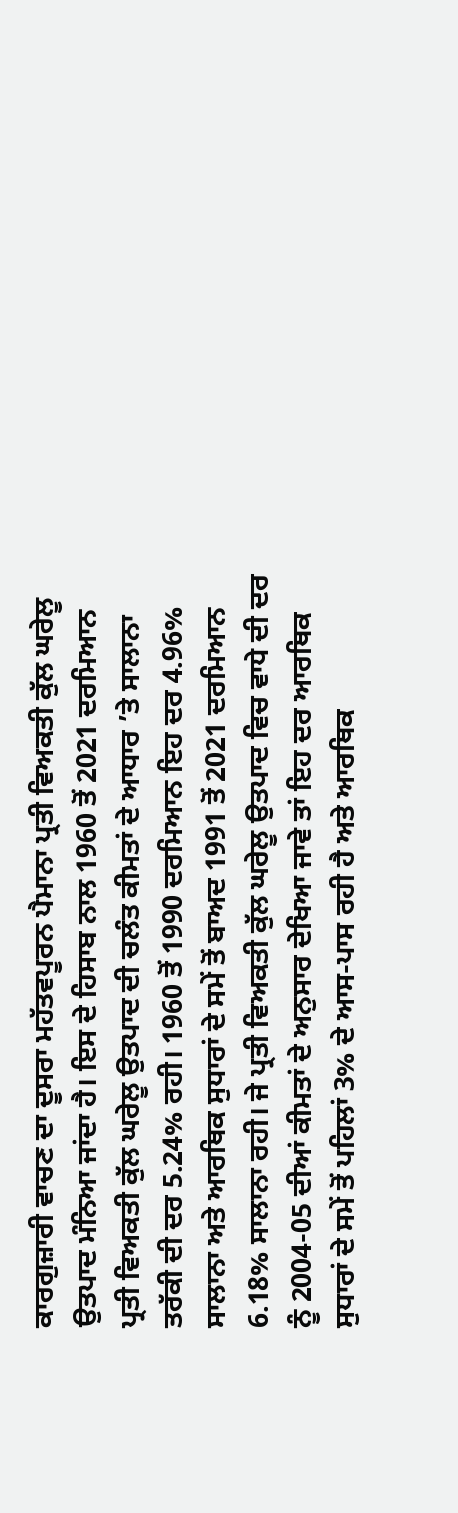ਕਾਰਗੁਜ਼ਾਰੀ ਵਾਚਣ ਦਾ ਦੂਸਰਾ ਮਹੱਤਵਪੂਰਨ ਪੈਮਾਨਾ ਪ੍ਰਤੀ ਵਿਅਕਤੀ ਕੁੱਲ ਘਰੇਲੂ ਉਤਪਾਦ ਮੰਨਿਆ ਜਾਂਦਾ ਹੈ। ਇਸ ਦੇ ਹਿਸਾਬ ਨਾਲ 1960 ਤੋਂ 2021 ਦਰਮਿਆਨ ਪ੍ਰਤੀ ਵਿਅਕਤੀ ਕੁੱਲ ਘਰੇਲੂ ਉਤਪਾਦ ਦੀ ਚਲੰਤ ਕੀਮਤਾਂ ਦੇ ਆਧਾਰ ’ਤੇ ਸਾਲਾਨਾ ਤਰੱਕੀ ਦੀ ਦਰ 5.24% ਰਹੀ। 1960 ਤੋਂ 1990 ਦਰਮਿਆਨ ਇਹ ਦਰ 4.96% ਸਾਲਾਨਾ ਅਤੇ ਆਰਥਿਕ ਸੁਧਾਰਾਂ ਦੇ ਸਮੇਂ ਤੋਂ ਬਾਅਦ 1991 ਤੋਂ 2021 ਦਰਮਿਆਨ 6.18% ਸਾਲਾਨਾ ਰਹੀ। ਜੇ ਪ੍ਰਤੀ ਵਿਅਕਤੀ ਕੁੱਲ ਘਰੇਲੂ ਉਤਪਾਦ ਵਿਚ ਵਾਧੇ ਦੀ ਦਰ ਨੂੰ 2004-05 ਦੀਆਂ ਕੀਮਤਾਂ ਦੇ ਅਨੁਸਾਰ ਦੇਖਿਆ ਜਾਵੇ ਤਾਂ ਇਹ ਦਰ ਆਰਥਿਕ ਸੁਧਾਰਾਂ ਦੇ ਸਮੇਂ ਤੋਂ ਪਹਿਲਾਂ 3% ਦੇ ਆਸ-ਪਾਸ ਰਹੀ ਹੈ ਅਤੇ ਆਰਥਿਕ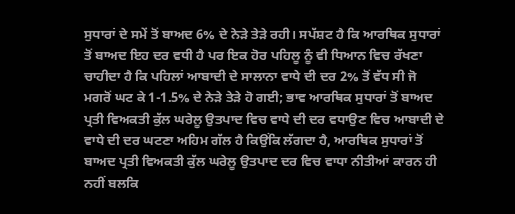ਸੁਧਾਰਾਂ ਦੇ ਸਮੇਂ ਤੋਂ ਬਾਅਦ 6% ਦੇ ਨੇੜੇ ਤੇੜੇ ਰਹੀ। ਸਪੱਸ਼ਟ ਹੈ ਕਿ ਆਰਥਿਕ ਸੁਧਾਰਾਂ ਤੋਂ ਬਾਅਦ ਇਹ ਦਰ ਵਧੀ ਹੈ ਪਰ ਇਕ ਹੋਰ ਪਹਿਲੂ ਨੂੰ ਵੀ ਧਿਆਨ ਵਿਚ ਰੱਖਣਾ ਚਾਹੀਦਾ ਹੈ ਕਿ ਪਹਿਲਾਂ ਆਬਾਦੀ ਦੇ ਸਾਲਾਨਾ ਵਾਧੇ ਦੀ ਦਰ 2% ਤੋਂ ਵੱਧ ਸੀ ਜੋ ਮਗਰੋਂ ਘਟ ਕੇ 1-1.5% ਦੇ ਨੇੜੇ ਤੇੜੇ ਹੋ ਗਈ; ਭਾਵ ਆਰਥਿਕ ਸੁਧਾਰਾਂ ਤੋਂ ਬਾਅਦ ਪ੍ਰਤੀ ਵਿਅਕਤੀ ਕੁੱਲ ਘਰੇਲੂ ਉਤਪਾਦ ਵਿਚ ਵਾਧੇ ਦੀ ਦਰ ਵਧਾਉਣ ਵਿਚ ਆਬਾਦੀ ਦੇ ਵਾਧੇ ਦੀ ਦਰ ਘਟਣਾ ਅਹਿਮ ਗੱਲ ਹੈ ਕਿਉਂਕਿ ਲੱਗਦਾ ਹੈ, ਆਰਥਿਕ ਸੁਧਾਰਾਂ ਤੋਂ ਬਾਅਦ ਪ੍ਰਤੀ ਵਿਅਕਤੀ ਕੁੱਲ ਘਰੇਲੂ ਉਤਪਾਦ ਦਰ ਵਿਚ ਵਾਧਾ ਨੀਤੀਆਂ ਕਾਰਨ ਹੀ ਨਹੀਂ ਬਲਕਿ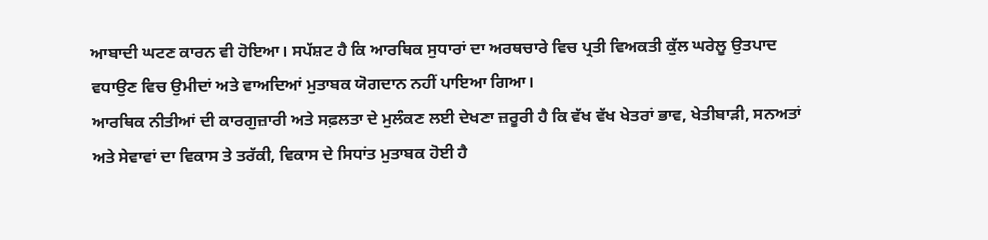ਆਬਾਦੀ ਘਟਣ ਕਾਰਨ ਵੀ ਹੋਇਆ। ਸਪੱਸ਼ਟ ਹੈ ਕਿ ਆਰਥਿਕ ਸੁਧਾਰਾਂ ਦਾ ਅਰਥਚਾਰੇ ਵਿਚ ਪ੍ਰਤੀ ਵਿਅਕਤੀ ਕੁੱਲ ਘਰੇਲੂ ਉਤਪਾਦ ਵਧਾਉਣ ਵਿਚ ਉਮੀਦਾਂ ਅਤੇ ਵਾਅਦਿਆਂ ਮੁਤਾਬਕ ਯੋਗਦਾਨ ਨਹੀਂ ਪਾਇਆ ਗਿਆ।
ਆਰਥਿਕ ਨੀਤੀਆਂ ਦੀ ਕਾਰਗੁਜ਼ਾਰੀ ਅਤੇ ਸਫ਼ਲਤਾ ਦੇ ਮੁਲੰਕਣ ਲਈ ਦੇਖਣਾ ਜ਼ਰੂਰੀ ਹੈ ਕਿ ਵੱਖ ਵੱਖ ਖੇਤਰਾਂ ਭਾਵ, ਖੇਤੀਬਾੜੀ, ਸਨਅਤਾਂ ਅਤੇ ਸੇਵਾਵਾਂ ਦਾ ਵਿਕਾਸ ਤੇ ਤਰੱਕੀ, ਵਿਕਾਸ ਦੇ ਸਿਧਾਂਤ ਮੁਤਾਬਕ ਹੋਈ ਹੈ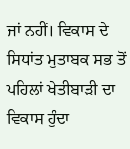ਜਾਂ ਨਹੀਂ। ਵਿਕਾਸ ਦੇ ਸਿਧਾਂਤ ਮੁਤਾਬਕ ਸਭ ਤੋਂ ਪਹਿਲਾਂ ਖੇਤੀਬਾੜੀ ਦਾ ਵਿਕਾਸ ਹੁੰਦਾ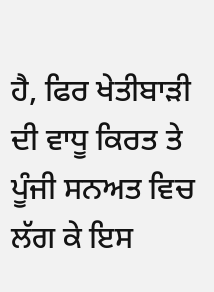ਹੈ, ਫਿਰ ਖੇਤੀਬਾੜੀ ਦੀ ਵਾਧੂ ਕਿਰਤ ਤੇ ਪੂੰਜੀ ਸਨਅਤ ਵਿਚ ਲੱਗ ਕੇ ਇਸ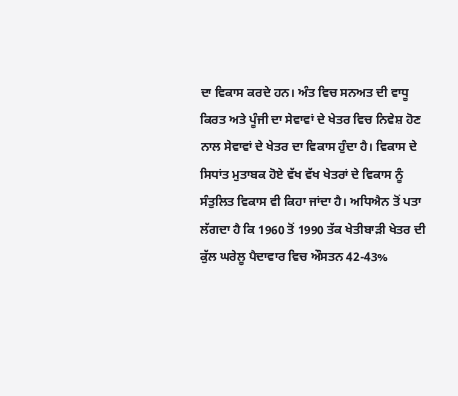ਦਾ ਵਿਕਾਸ ਕਰਦੇ ਹਨ। ਅੰਤ ਵਿਚ ਸਨਅਤ ਦੀ ਵਾਧੂ ਕਿਰਤ ਅਤੇ ਪੂੰਜੀ ਦਾ ਸੇਵਾਵਾਂ ਦੇ ਖੇਤਰ ਵਿਚ ਨਿਵੇਸ਼ ਹੋਣ ਨਾਲ ਸੇਵਾਵਾਂ ਦੇ ਖੇਤਰ ਦਾ ਵਿਕਾਸ ਹੁੰਦਾ ਹੈ। ਵਿਕਾਸ ਦੇ ਸਿਧਾਂਤ ਮੁਤਾਬਕ ਹੋਏ ਵੱਖ ਵੱਖ ਖੇਤਰਾਂ ਦੇ ਵਿਕਾਸ ਨੂੰ ਸੰਤੁਲਿਤ ਵਿਕਾਸ ਵੀ ਕਿਹਾ ਜਾਂਦਾ ਹੈ। ਅਧਿਐਨ ਤੋਂ ਪਤਾ ਲੱਗਦਾ ਹੈ ਕਿ 1960 ਤੋਂ 1990 ਤੱਕ ਖੇਤੀਬਾੜੀ ਖੇਤਰ ਦੀ ਕੁੱਲ ਘਰੇਲੂ ਪੈਦਾਵਾਰ ਵਿਚ ਔਸਤਨ 42-43%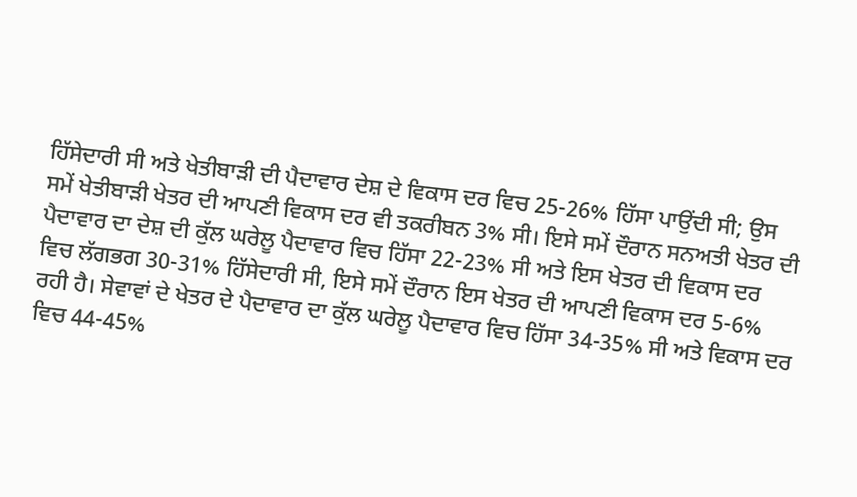ਹਿੱਸੇਦਾਰੀ ਸੀ ਅਤੇ ਖੇਤੀਬਾੜੀ ਦੀ ਪੈਦਾਵਾਰ ਦੇਸ਼ ਦੇ ਵਿਕਾਸ ਦਰ ਵਿਚ 25-26% ਹਿੱਸਾ ਪਾਉਂਦੀ ਸੀ; ਉਸ ਸਮੇਂ ਖੇਤੀਬਾੜੀ ਖੇਤਰ ਦੀ ਆਪਣੀ ਵਿਕਾਸ ਦਰ ਵੀ ਤਕਰੀਬਨ 3% ਸੀ। ਇਸੇ ਸਮੇਂ ਦੌਰਾਨ ਸਨਅਤੀ ਖੇਤਰ ਦੀ ਪੈਦਾਵਾਰ ਦਾ ਦੇਸ਼ ਦੀ ਕੁੱਲ ਘਰੇਲੂ ਪੈਦਾਵਾਰ ਵਿਚ ਹਿੱਸਾ 22-23% ਸੀ ਅਤੇ ਇਸ ਖੇਤਰ ਦੀ ਵਿਕਾਸ ਦਰ ਵਿਚ ਲੱਗਭਗ 30-31% ਹਿੱਸੇਦਾਰੀ ਸੀ, ਇਸੇ ਸਮੇਂ ਦੌਰਾਨ ਇਸ ਖੇਤਰ ਦੀ ਆਪਣੀ ਵਿਕਾਸ ਦਰ 5-6% ਰਹੀ ਹੈ। ਸੇਵਾਵਾਂ ਦੇ ਖੇਤਰ ਦੇ ਪੈਦਾਵਾਰ ਦਾ ਕੁੱਲ ਘਰੇਲੂ ਪੈਦਾਵਾਰ ਵਿਚ ਹਿੱਸਾ 34-35% ਸੀ ਅਤੇ ਵਿਕਾਸ ਦਰ ਵਿਚ 44-45%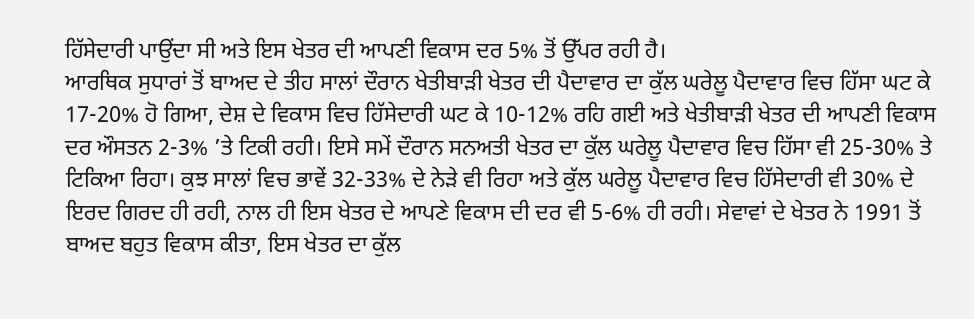ਹਿੱਸੇਦਾਰੀ ਪਾਉਂਦਾ ਸੀ ਅਤੇ ਇਸ ਖੇਤਰ ਦੀ ਆਪਣੀ ਵਿਕਾਸ ਦਰ 5% ਤੋਂ ਉੱਪਰ ਰਹੀ ਹੈ।
ਆਰਥਿਕ ਸੁਧਾਰਾਂ ਤੋਂ ਬਾਅਦ ਦੇ ਤੀਹ ਸਾਲਾਂ ਦੌਰਾਨ ਖੇਤੀਬਾੜੀ ਖੇਤਰ ਦੀ ਪੈਦਾਵਾਰ ਦਾ ਕੁੱਲ ਘਰੇਲੂ ਪੈਦਾਵਾਰ ਵਿਚ ਹਿੱਸਾ ਘਟ ਕੇ 17-20% ਹੋ ਗਿਆ, ਦੇਸ਼ ਦੇ ਵਿਕਾਸ ਵਿਚ ਹਿੱਸੇਦਾਰੀ ਘਟ ਕੇ 10-12% ਰਹਿ ਗਈ ਅਤੇ ਖੇਤੀਬਾੜੀ ਖੇਤਰ ਦੀ ਆਪਣੀ ਵਿਕਾਸ ਦਰ ਔਸਤਨ 2-3% ’ਤੇ ਟਿਕੀ ਰਹੀ। ਇਸੇ ਸਮੇਂ ਦੌਰਾਨ ਸਨਅਤੀ ਖੇਤਰ ਦਾ ਕੁੱਲ ਘਰੇਲੂ ਪੈਦਾਵਾਰ ਵਿਚ ਹਿੱਸਾ ਵੀ 25-30% ਤੇ ਟਿਕਿਆ ਰਿਹਾ। ਕੁਝ ਸਾਲਾਂ ਵਿਚ ਭਾਵੇਂ 32-33% ਦੇ ਨੇੜੇ ਵੀ ਰਿਹਾ ਅਤੇ ਕੁੱਲ ਘਰੇਲੂ ਪੈਦਾਵਾਰ ਵਿਚ ਹਿੱਸੇਦਾਰੀ ਵੀ 30% ਦੇ ਇਰਦ ਗਿਰਦ ਹੀ ਰਹੀ, ਨਾਲ ਹੀ ਇਸ ਖੇਤਰ ਦੇ ਆਪਣੇ ਵਿਕਾਸ ਦੀ ਦਰ ਵੀ 5-6% ਹੀ ਰਹੀ। ਸੇਵਾਵਾਂ ਦੇ ਖੇਤਰ ਨੇ 1991 ਤੋਂ ਬਾਅਦ ਬਹੁਤ ਵਿਕਾਸ ਕੀਤਾ, ਇਸ ਖੇਤਰ ਦਾ ਕੁੱਲ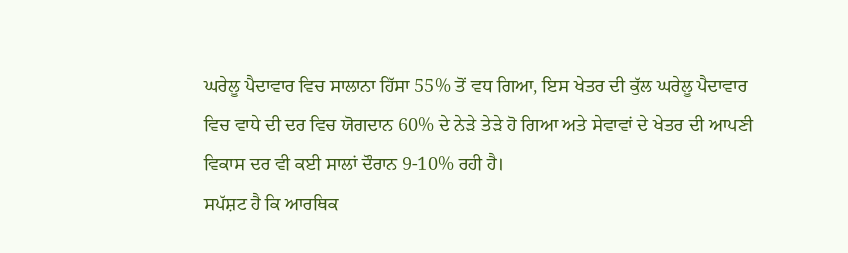ਘਰੇਲੂ ਪੈਦਾਵਾਰ ਵਿਚ ਸਾਲਾਨਾ ਹਿੱਸਾ 55% ਤੋਂ ਵਧ ਗਿਆ, ਇਸ ਖੇਤਰ ਦੀ ਕੁੱਲ ਘਰੇਲੂ ਪੈਦਾਵਾਰ ਵਿਚ ਵਾਧੇ ਦੀ ਦਰ ਵਿਚ ਯੋਗਦਾਨ 60% ਦੇ ਨੇੜੇ ਤੇੜੇ ਹੋ ਗਿਆ ਅਤੇ ਸੇਵਾਵਾਂ ਦੇ ਖੇਤਰ ਦੀ ਆਪਣੀ ਵਿਕਾਸ ਦਰ ਵੀ ਕਈ ਸਾਲਾਂ ਦੌਰਾਨ 9-10% ਰਹੀ ਹੈ।
ਸਪੱਸ਼ਟ ਹੈ ਕਿ ਆਰਥਿਕ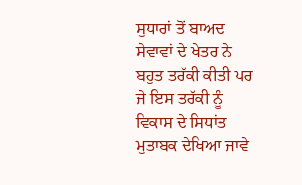ਸੁਧਾਰਾਂ ਤੋਂ ਬਾਅਦ ਸੇਵਾਵਾਂ ਦੇ ਖੇਤਰ ਨੇ ਬਹੁਤ ਤਰੱਕੀ ਕੀਤੀ ਪਰ ਜੇ ਇਸ ਤਰੱਕੀ ਨੂੰ ਵਿਕਾਸ ਦੇ ਸਿਧਾਂਤ ਮੁਤਾਬਕ ਦੇਖਿਆ ਜਾਵੇ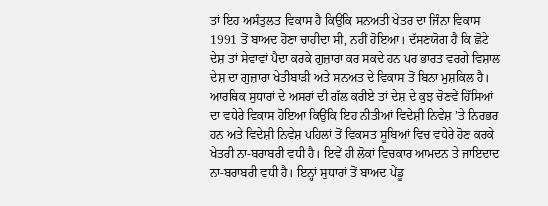ਤਾਂ ਇਹ ਅਸੰਤੁਲਤ ਵਿਕਾਸ ਹੈ ਕਿਉਂਕਿ ਸਨਅਤੀ ਖੇਤਰ ਦਾ ਜਿੰਨਾ ਵਿਕਾਸ 1991 ਤੋਂ ਬਾਅਦ ਹੋਣਾ ਚਾਹੀਦਾ ਸੀ, ਨਹੀਂ ਹੋਇਆ। ਦੱਸਣਯੋਗ ਹੈ ਕਿ ਛੋਟੇ ਦੇਸ਼ ਤਾਂ ਸੇਵਾਵਾਂ ਪੈਦਾ ਕਰਕੇ ਗੁਜ਼ਾਰਾ ਕਰ ਸਕਦੇ ਹਨ ਪਰ ਭਾਰਤ ਵਰਗੇ ਵਿਸ਼ਾਲ ਦੇਸ਼ ਦਾ ਗੁਜ਼ਾਰਾ ਖੇਤੀਬਾੜੀ ਅਤੇ ਸਨਅਤ ਦੇ ਵਿਕਾਸ ਤੋਂ ਬਿਨਾ ਮੁਸ਼ਕਿਲ ਹੈ।
ਆਰਥਿਕ ਸੁਧਾਰਾਂ ਦੇ ਅਸਰਾਂ ਦੀ ਗੱਲ ਕਰੀਏ ਤਾਂ ਦੇਸ਼ ਦੇ ਕੁਝ ਚੋਣਵੇਂ ਹਿੱਸਿਆਂ ਦਾ ਵਧੇਰੇ ਵਿਕਾਸ ਹੋਇਆ ਕਿਉਂਕਿ ਇਹ ਨੀਤੀਆਂ ਵਿਦੇਸ਼ੀ ਨਿਵੇਸ਼ ’ਤੇ ਨਿਰਭਰ ਹਨ ਅਤੇ ਵਿਦੇਸ਼ੀ ਨਿਵੇਸ਼ ਪਹਿਲਾਂ ਤੋਂ ਵਿਕਸਤ ਸੂਬਿਆਂ ਵਿਚ ਵਧੇਰੇ ਹੋਣ ਕਰਕੇ ਖੇਤਰੀ ਨਾ-ਬਰਾਬਰੀ ਵਧੀ ਹੈ। ਇਵੇਂ ਹੀ ਲੋਕਾਂ ਵਿਚਕਾਰ ਆਮਦਨ ਤੇ ਜਾਇਦਾਦ ਨਾ-ਬਰਾਬਰੀ ਵਧੀ ਹੈ। ਇਨ੍ਹਾਂ ਸੁਧਾਰਾਂ ਤੋਂ ਬਾਅਦ ਪੇਂਡੂ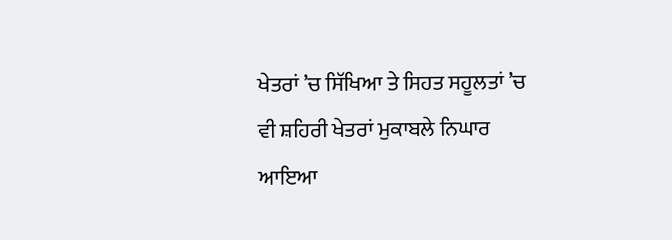ਖੇਤਰਾਂ ’ਚ ਸਿੱਖਿਆ ਤੇ ਸਿਹਤ ਸਹੂਲਤਾਂ ’ਚ ਵੀ ਸ਼ਹਿਰੀ ਖੇਤਰਾਂ ਮੁਕਾਬਲੇ ਨਿਘਾਰ ਆਇਆ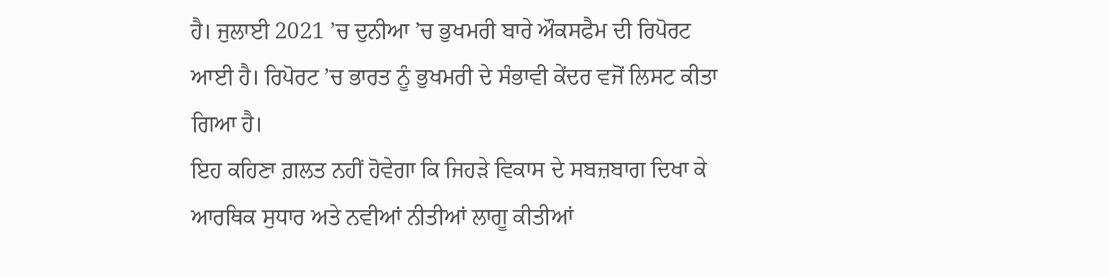ਹੈ। ਜੁਲਾਈ 2021 ’ਚ ਦੁਨੀਆ ’ਚ ਭੁਖਮਰੀ ਬਾਰੇ ਔਕਸਫੈਮ ਦੀ ਰਿਪੋਰਟ ਆਈ ਹੈ। ਰਿਪੋਰਟ ’ਚ ਭਾਰਤ ਨੂੰ ਭੁਖਮਰੀ ਦੇ ਸੰਭਾਵੀ ਕੇਂਦਰ ਵਜੋਂ ਲਿਸਟ ਕੀਤਾ ਗਿਆ ਹੈ।
ਇਹ ਕਹਿਣਾ ਗ਼ਲਤ ਨਹੀਂ ਹੋਵੇਗਾ ਕਿ ਜਿਹੜੇ ਵਿਕਾਸ ਦੇ ਸਬਜ਼ਬਾਗ ਦਿਖਾ ਕੇ ਆਰਥਿਕ ਸੁਧਾਰ ਅਤੇ ਨਵੀਆਂ ਨੀਤੀਆਂ ਲਾਗੂ ਕੀਤੀਆਂ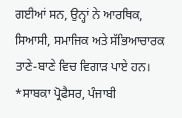ਗਈਆਂ ਸਨ, ਉਨ੍ਹਾਂ ਨੇ ਆਰਥਿਕ, ਸਿਆਸੀ, ਸਮਾਜਿਕ ਅਤੇ ਸੱਭਿਆਚਾਰਕ ਤਾਣੇ-ਬਾਣੇ ਵਿਚ ਵਿਗਾੜ ਪਾਏ ਹਨ।
*ਸਾਬਕਾ ਪ੍ਰੋਫੈਸਰ, ਪੰਜਾਬੀ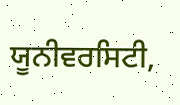ਯੂਨੀਵਰਸਿਟੀ,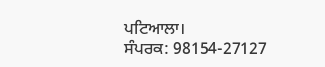ਪਟਿਆਲਾ।
ਸੰਪਰਕ: 98154-27127